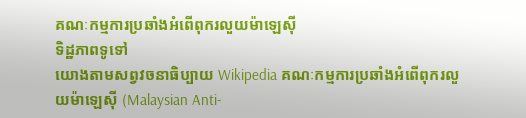គណៈកម្មការប្រឆាំងអំពើពុករលួយម៉ាឡេស៊ី
ទិដ្ឋភាពទូទៅ
យោងតាមសព្វវចនាធិប្បាយ Wikipedia គណៈកម្មការប្រឆាំងអំពើពុករលួយម៉ាឡេស៊ី (Malaysian Anti-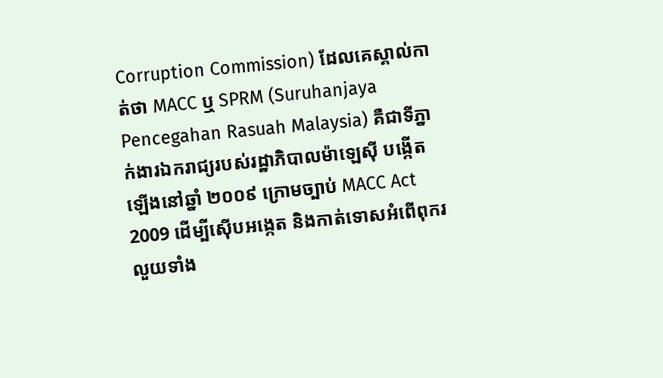Corruption Commission) ដែលគេស្គាល់កាត់ថា MACC ឬ SPRM (Suruhanjaya Pencegahan Rasuah Malaysia) គឺជាទីភ្នាក់ងារឯករាជ្យរបស់រដ្ឋាភិបាលម៉ាឡេស៊ី បង្កើតឡើងនៅឆ្នាំ ២០០៩ ក្រោមច្បាប់ MACC Act 2009 ដើម្បីស៊ើបអង្កេត និងកាត់ទោសអំពើពុករលួយទាំង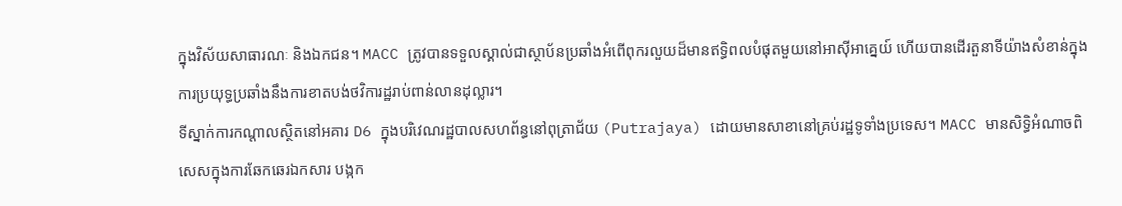ក្នុងវិស័យសាធារណៈ និងឯកជន។ MACC ត្រូវបានទទួលស្គាល់ជាស្ថាប័នប្រឆាំងអំពើពុករលួយដ៏មានឥទ្ធិពលបំផុតមួយនៅអាស៊ីអាគ្នេយ៍ ហើយបានដើរតួនាទីយ៉ាងសំខាន់ក្នុងការប្រយុទ្ធប្រឆាំងនឹងការខាតបង់ថវិការដ្ឋរាប់ពាន់លានដុល្លារ។
ទីស្នាក់ការកណ្តាលស្ថិតនៅអគារ D6 ក្នុងបរិវេណរដ្ឋបាលសហព័ន្ធនៅពុត្រាជ័យ (Putrajaya) ដោយមានសាខានៅគ្រប់រដ្ឋទូទាំងប្រទេស។ MACC មានសិទ្ធិអំណាចពិសេសក្នុងការឆែកឆេរឯកសារ បង្កក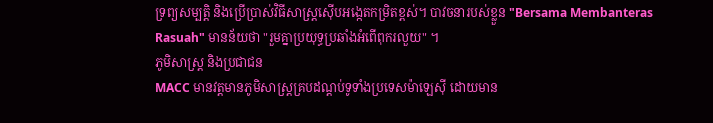ទ្រព្យសម្បត្តិ និងប្រើប្រាស់វិធីសាស្ត្រស៊ើបអង្កេតកម្រិតខ្ពស់។ បាវចនារបស់ខ្លួន "Bersama Membanteras Rasuah" មានន័យថា "រួមគ្នាប្រយុទ្ធប្រឆាំងអំពើពុករលួយ" ។
ភូមិសាស្ត្រ និងប្រជាជន
MACC មានវត្តមានភូមិសាស្ត្រគ្របដណ្តប់ទូទាំងប្រទេសម៉ាឡេស៊ី ដោយមាន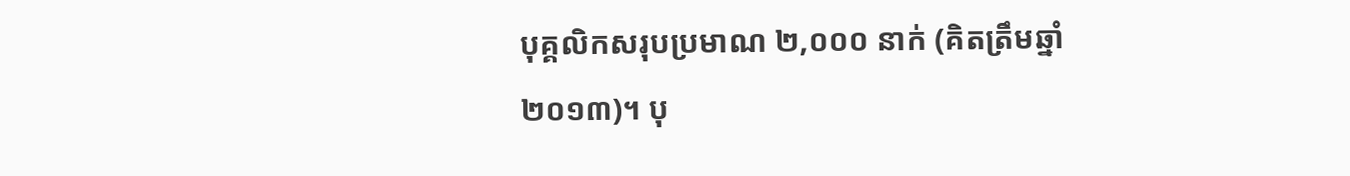បុគ្គលិកសរុបប្រមាណ ២,០០០ នាក់ (គិតត្រឹមឆ្នាំ ២០១៣)។ បុ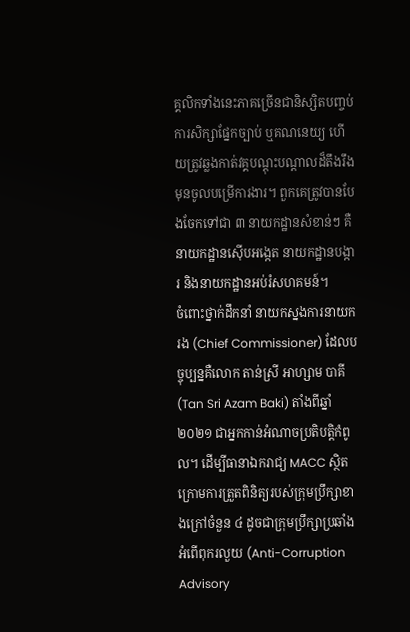គ្គលិកទាំងនេះភាគច្រើនជានិស្សិតបញ្ចប់ការសិក្សាផ្នែកច្បាប់ ឬគណនេយ្យ ហើយត្រូវឆ្លងកាត់វគ្គបណ្តុះបណ្តាលដ៏តឹងរឹងមុនចូលបម្រើការងារ។ ពួកគេត្រូវបានបែងចែកទៅជា ៣ នាយកដ្ឋានសំខាន់ៗ គឺ នាយកដ្ឋានស៊ើបអង្កេត នាយកដ្ឋានបង្ការ និងនាយកដ្ឋានអប់រំសហគមន៍។
ចំពោះថ្នាក់ដឹកនាំ នាយកស្នងការនាយករង (Chief Commissioner) ដែលបច្ចុប្បន្នគឺលោក តាន់ស្រី អាហ្សាម បាគី (Tan Sri Azam Baki) តាំងពីឆ្នាំ ២០២១ ជាអ្នកកាន់អំណាចប្រតិបត្តិកំពូល។ ដើម្បីធានាឯករាជ្យ MACC ស្ថិតក្រោមការត្រួតពិនិត្យរបស់ក្រុមប្រឹក្សាខាងក្រៅចំនួន ៤ ដូចជាក្រុមប្រឹក្សាប្រឆាំងអំពើពុករលួយ (Anti-Corruption Advisory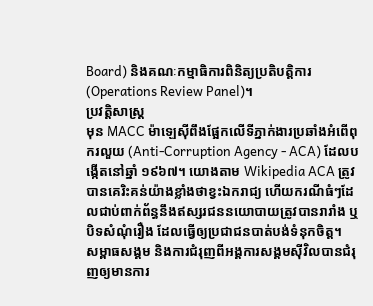Board) និងគណៈកម្មាធិការពិនិត្យប្រតិបត្តិការ (Operations Review Panel)។
ប្រវត្តិសាស្ត្រ
មុន MACC ម៉ាឡេស៊ីពឹងផ្អែកលើទីភ្នាក់ងារប្រឆាំងអំពើពុករលួយ (Anti-Corruption Agency - ACA) ដែលបង្កើតនៅឆ្នាំ ១៩៦៧។ យោងតាម Wikipedia ACA ត្រូវបានគេរិះគន់យ៉ាងខ្លាំងថាខ្វះឯករាជ្យ ហើយករណីធំៗដែលជាប់ពាក់ព័ន្ធនឹងឥស្សរជននយោបាយត្រូវបានរារាំង ឬបិទសំណុំរឿង ដែលធ្វើឲ្យប្រជាជនបាត់បង់ទំនុកចិត្ត។
សម្ពាធសង្គម និងការជំរុញពីអង្គការសង្គមស៊ីវិលបានជំរុញឲ្យមានការ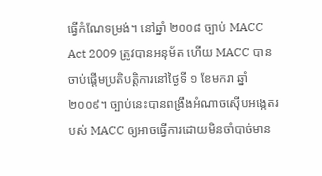ធ្វើកំណែទម្រង់។ នៅឆ្នាំ ២០០៨ ច្បាប់ MACC Act 2009 ត្រូវបានអនុម័ត ហើយ MACC បានចាប់ផ្តើមប្រតិបត្តិការនៅថ្ងៃទី ១ ខែមករា ឆ្នាំ ២០០៩។ ច្បាប់នេះបានពង្រឹងអំណាចស៊ើបអង្កេតរបស់ MACC ឲ្យអាចធ្វើការដោយមិនចាំបាច់មាន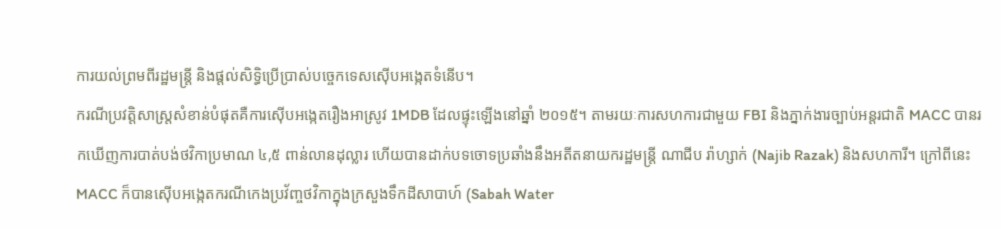ការយល់ព្រមពីរដ្ឋមន្ត្រី និងផ្តល់សិទ្ធិប្រើប្រាស់បច្ចេកទេសស៊ើបអង្កេតទំនើប។
ករណីប្រវត្តិសាស្ត្រសំខាន់បំផុតគឺការស៊ើបអង្កេតរឿងអាស្រូវ 1MDB ដែលផ្ទុះឡើងនៅឆ្នាំ ២០១៥។ តាមរយៈការសហការជាមួយ FBI និងភ្នាក់ងារច្បាប់អន្តរជាតិ MACC បានរកឃើញការបាត់បង់ថវិកាប្រមាណ ៤,៥ ពាន់លានដុល្លារ ហើយបានដាក់បទចោទប្រឆាំងនឹងអតីតនាយករដ្ឋមន្ត្រី ណាជីប រ៉ាហ្សាក់ (Najib Razak) និងសហការី។ ក្រៅពីនេះ MACC ក៏បានស៊ើបអង្កេតករណីកេងប្រវ័ញ្ចថវិកាក្នុងក្រសួងទឹកដីសាបាហ៍ (Sabah Water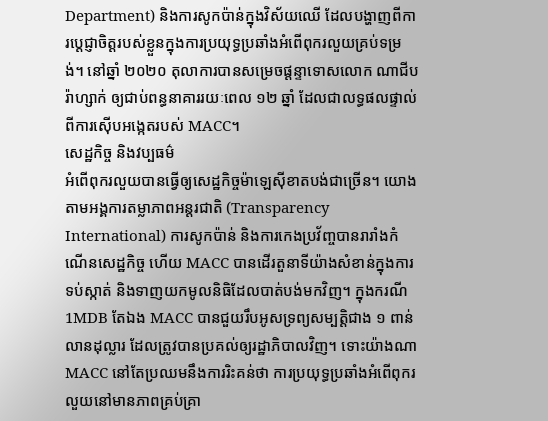Department) និងការសូកប៉ាន់ក្នុងវិស័យឈើ ដែលបង្ហាញពីការប្តេជ្ញាចិត្តរបស់ខ្លួនក្នុងការប្រយុទ្ធប្រឆាំងអំពើពុករលួយគ្រប់ទម្រង់។ នៅឆ្នាំ ២០២០ តុលាការបានសម្រេចផ្តន្ទាទោសលោក ណាជីប រ៉ាហ្សាក់ ឲ្យជាប់ពន្ធនាគាររយៈពេល ១២ ឆ្នាំ ដែលជាលទ្ធផលផ្ទាល់ពីការស៊ើបអង្កេតរបស់ MACC។
សេដ្ឋកិច្ច និងវប្បធម៌
អំពើពុករលួយបានធ្វើឲ្យសេដ្ឋកិច្ចម៉ាឡេស៊ីខាតបង់ជាច្រើន។ យោងតាមអង្គការតម្លាភាពអន្តរជាតិ (Transparency International) ការសូកប៉ាន់ និងការកេងប្រវ័ញ្ចបានរារាំងកំណើនសេដ្ឋកិច្ច ហើយ MACC បានដើរតួនាទីយ៉ាងសំខាន់ក្នុងការទប់ស្កាត់ និងទាញយកមូលនិធិដែលបាត់បង់មកវិញ។ ក្នុងករណី 1MDB តែឯង MACC បានជួយរឹបអូសទ្រព្យសម្បត្តិជាង ១ ពាន់លានដុល្លារ ដែលត្រូវបានប្រគល់ឲ្យរដ្ឋាភិបាលវិញ។ ទោះយ៉ាងណា MACC នៅតែប្រឈមនឹងការរិះគន់ថា ការប្រយុទ្ធប្រឆាំងអំពើពុករលួយនៅមានភាពគ្រប់គ្រា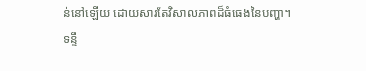ន់នៅឡើយ ដោយសារតែវិសាលភាពដ៏ធំធេងនៃបញ្ហា។
ទន្ទឹ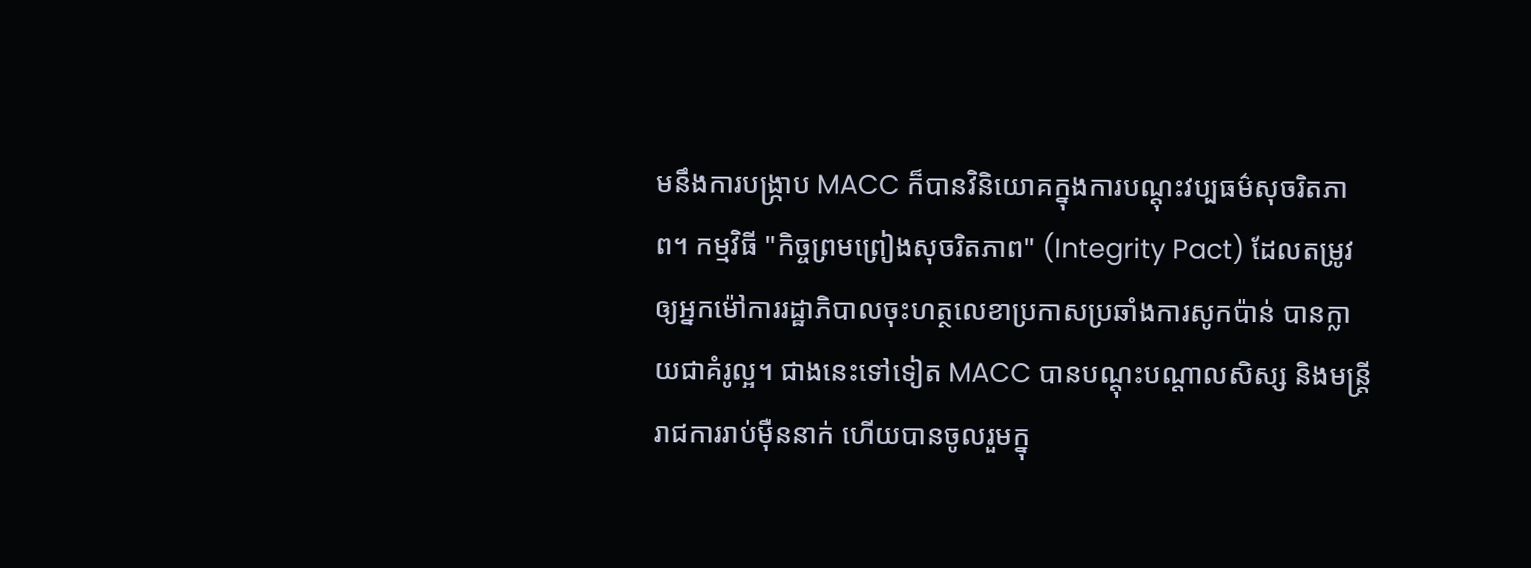មនឹងការបង្ក្រាប MACC ក៏បានវិនិយោគក្នុងការបណ្តុះវប្បធម៌សុចរិតភាព។ កម្មវិធី "កិច្ចព្រមព្រៀងសុចរិតភាព" (Integrity Pact) ដែលតម្រូវឲ្យអ្នកម៉ៅការរដ្ឋាភិបាលចុះហត្ថលេខាប្រកាសប្រឆាំងការសូកប៉ាន់ បានក្លាយជាគំរូល្អ។ ជាងនេះទៅទៀត MACC បានបណ្តុះបណ្តាលសិស្ស និងមន្ត្រីរាជការរាប់ម៉ឺននាក់ ហើយបានចូលរួមក្នុ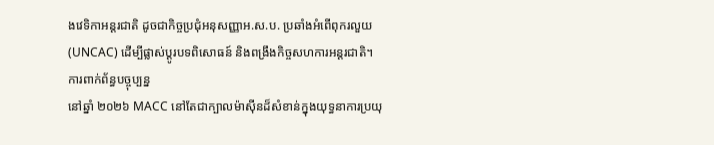ងវេទិកាអន្តរជាតិ ដូចជាកិច្ចប្រជុំអនុសញ្ញាអ.ស.ប. ប្រឆាំងអំពើពុករលួយ (UNCAC) ដើម្បីផ្លាស់ប្តូរបទពិសោធន៍ និងពង្រឹងកិច្ចសហការអន្តរជាតិ។
ការពាក់ព័ន្ធបច្ចុប្បន្ន
នៅឆ្នាំ ២០២៦ MACC នៅតែជាក្បាលម៉ាស៊ីនដ៏សំខាន់ក្នុងយុទ្ធនាការប្រយុ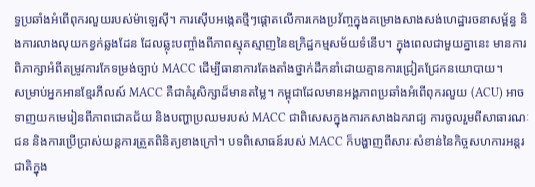ទ្ធប្រឆាំងអំពើពុករលួយរបស់ម៉ាឡេស៊ី។ ការស៊ើបអង្កេតថ្មីៗផ្តោតលើការកេងប្រវ័ញ្ចក្នុងគម្រោងសាងសង់ហេដ្ឋារចនាសម្ព័ន្ធ និងការលាងលុយកខ្វក់ឆ្លងដែន ដែលឆ្លុះបញ្ចាំងពីភាពស្មុគស្មាញនៃឧក្រិដ្ឋកម្មសម័យទំនើប។ ក្នុងពេលជាមួយគ្នានេះ មានការពិភាក្សាអំពីតម្រូវការកែទម្រង់ច្បាប់ MACC ដើម្បីធានាការតែងតាំងថ្នាក់ដឹកនាំដោយគ្មានការជ្រៀតជ្រែកនយោបាយ។
សម្រាប់អ្នកអានខ្មែរភីលស៍ MACC គឺជាគំរូសិក្សាដ៏មានតម្លៃ។ កម្ពុជាដែលមានអង្គភាពប្រឆាំងអំពើពុករលួយ (ACU) អាចទាញយកមេរៀនពីភាពជោគជ័យ និងបញ្ហាប្រឈមរបស់ MACC ជាពិសេសក្នុងការកសាងឯករាជ្យ ការចូលរួមពីសាធារណៈជន និងការប្រើប្រាស់យន្តការត្រួតពិនិត្យខាងក្រៅ។ បទពិសោធន៍របស់ MACC ក៏បង្ហាញពីសារៈសំខាន់នៃកិច្ចសហការអន្តរជាតិក្នុង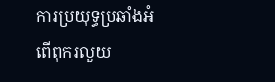ការប្រយុទ្ធប្រឆាំងអំពើពុករលួយ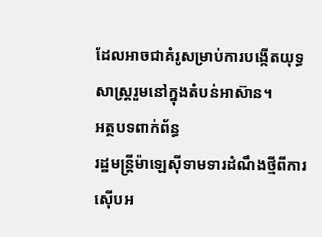ដែលអាចជាគំរូសម្រាប់ការបង្កើតយុទ្ធសាស្ត្ររួមនៅក្នុងតំបន់អាស៊ាន។
អត្ថបទពាក់ព័ន្ធ
រដ្ឋមន្ត្រីម៉ាឡេស៊ីទាមទារដំណឹងថ្មីពីការស៊ើបអ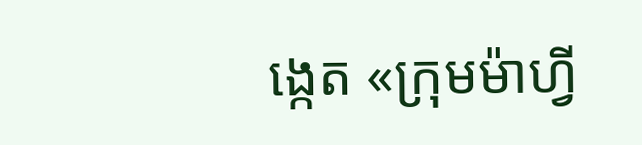ង្កេត «ក្រុមម៉ាហ្វី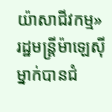យ៉ាសាជីវកម្ម»
រដ្ឋមន្ត្រីម៉ាឡេស៊ីម្នាក់បានជំ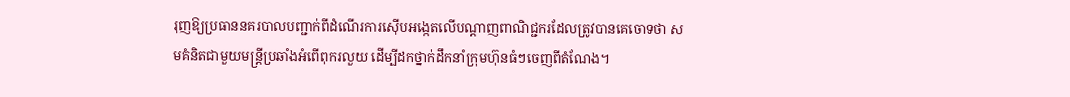រុញឱ្យប្រធាននគរបាលបញ្ជាក់ពីដំណើរការស៊ើបអង្កេតលើបណ្តាញពាណិជ្ជករដែលត្រូវបានគេចោទថា សមគំនិតជាមួយមន្ត្រីប្រឆាំងអំពើពុករលួយ ដើម្បីដកថ្នាក់ដឹកនាំក្រុមហ៊ុនធំៗចេញពីតំណែង។